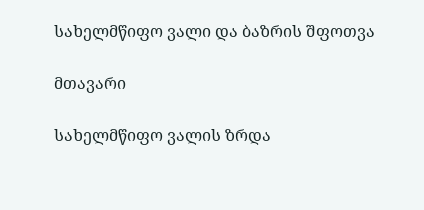სახელმწიფო ვალი და ბაზრის შფოთვა

მთავარი

სახელმწიფო ვალის ზრდა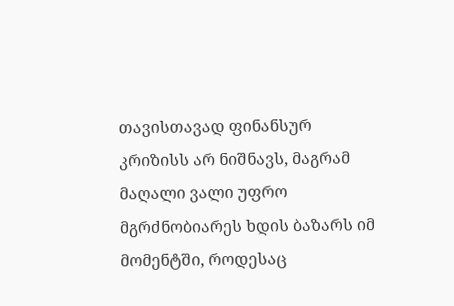თავისთავად ფინანსურ კრიზისს არ ნიშნავს, მაგრამ მაღალი ვალი უფრო მგრძნობიარეს ხდის ბაზარს იმ მომენტში, როდესაც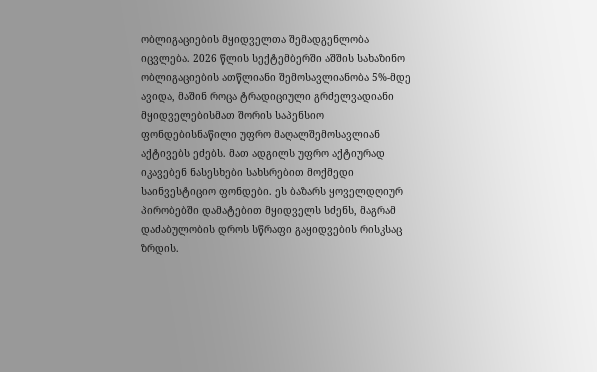ობლიგაციების მყიდველთა შემადგენლობა იცვლება. 2026 წლის სექტემბერში აშშის სახაზინო ობლიგაციების ათწლიანი შემოსავლიანობა 5%-მდე ავიდა, მაშინ როცა ტრადიციული გრძელვადიანი მყიდველებისმათ შორის საპენსიო ფონდებისნაწილი უფრო მაღალშემოსავლიან აქტივებს ეძებს. მათ ადგილს უფრო აქტიურად იკავებენ ნასესხები სახსრებით მოქმედი საინვესტიციო ფონდები. ეს ბაზარს ყოველდღიურ პირობებში დამატებით მყიდველს სძენს, მაგრამ დაძაბულობის დროს სწრაფი გაყიდვების რისკსაც ზრდის.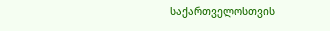საქართველოსთვის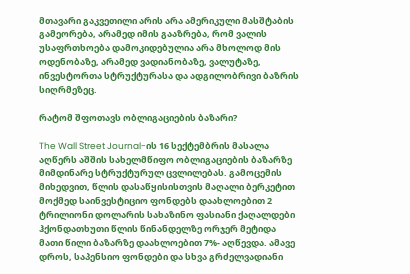მთავარი გაკვეთილი არის არა ამერიკული მასშტაბის გამეორება, არამედ იმის გააზრება, რომ ვალის უსაფრთხოება დამოკიდებულია არა მხოლოდ მის ოდენობაზე, არამედ ვადიანობაზე, ვალუტაზე, ინვესტორთა სტრუქტურასა და ადგილობრივი ბაზრის სიღრმეზეც.

რატომ შფოთავს ობლიგაციების ბაზარი?

The Wall Street Journal-ის 16 სექტემბრის მასალა აღწერს აშშის სახელმწიფო ობლიგაციების ბაზარზე მიმდინარე სტრუქტურულ ცვლილებას. გამოცემის მიხედვით, წლის დასაწყისისთვის მაღალი ბერკეტით მოქმედ საინვესტიციო ფონდებს დაახლოებით 2 ტრილიონი დოლარის სახაზინო ფასიანი ქაღალდები ჰქონდათხუთი წლის წინანდელზე ორჯერ მეტიდა მათი წილი ბაზარზე დაახლოებით 7%- აღწევდა. ამავე დროს, საპენსიო ფონდები და სხვა გრძელვადიანი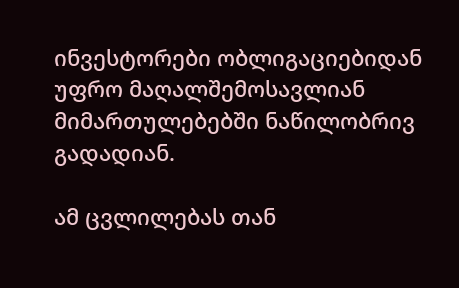ინვესტორები ობლიგაციებიდან უფრო მაღალშემოსავლიან მიმართულებებში ნაწილობრივ გადადიან.

ამ ცვლილებას თან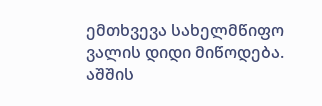ემთხვევა სახელმწიფო ვალის დიდი მიწოდება. აშშის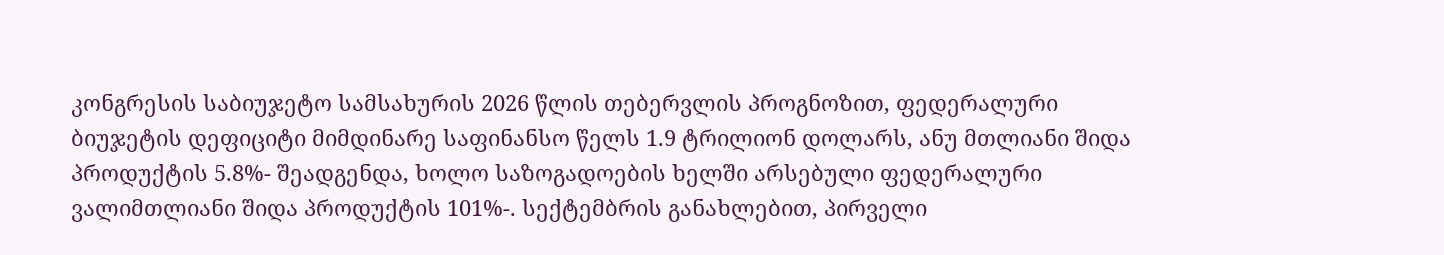კონგრესის საბიუჯეტო სამსახურის 2026 წლის თებერვლის პროგნოზით, ფედერალური ბიუჯეტის დეფიციტი მიმდინარე საფინანსო წელს 1.9 ტრილიონ დოლარს, ანუ მთლიანი შიდა პროდუქტის 5.8%- შეადგენდა, ხოლო საზოგადოების ხელში არსებული ფედერალური ვალიმთლიანი შიდა პროდუქტის 101%-. სექტემბრის განახლებით, პირველი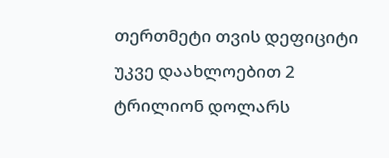თერთმეტი თვის დეფიციტი უკვე დაახლოებით 2 ტრილიონ დოლარს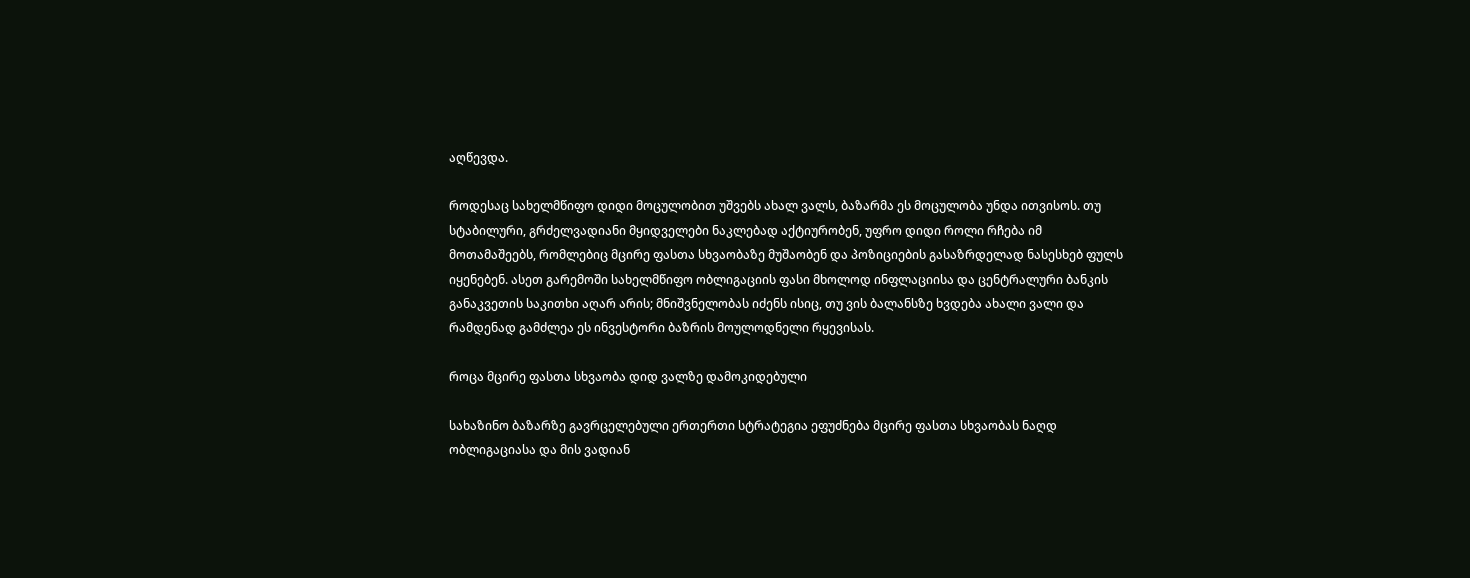აღწევდა.

როდესაც სახელმწიფო დიდი მოცულობით უშვებს ახალ ვალს, ბაზარმა ეს მოცულობა უნდა ითვისოს. თუ სტაბილური, გრძელვადიანი მყიდველები ნაკლებად აქტიურობენ, უფრო დიდი როლი რჩება იმ მოთამაშეებს, რომლებიც მცირე ფასთა სხვაობაზე მუშაობენ და პოზიციების გასაზრდელად ნასესხებ ფულს იყენებენ. ასეთ გარემოში სახელმწიფო ობლიგაციის ფასი მხოლოდ ინფლაციისა და ცენტრალური ბანკის განაკვეთის საკითხი აღარ არის; მნიშვნელობას იძენს ისიც, თუ ვის ბალანსზე ხვდება ახალი ვალი და რამდენად გამძლეა ეს ინვესტორი ბაზრის მოულოდნელი რყევისას.

როცა მცირე ფასთა სხვაობა დიდ ვალზე დამოკიდებული

სახაზინო ბაზარზე გავრცელებული ერთერთი სტრატეგია ეფუძნება მცირე ფასთა სხვაობას ნაღდ ობლიგაციასა და მის ვადიან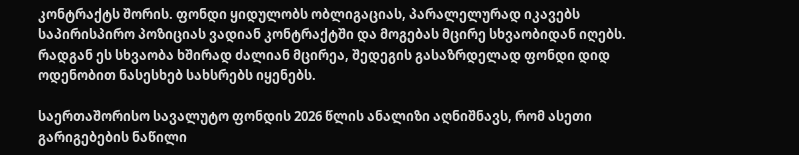კონტრაქტს შორის. ფონდი ყიდულობს ობლიგაციას, პარალელურად იკავებს საპირისპირო პოზიციას ვადიან კონტრაქტში და მოგებას მცირე სხვაობიდან იღებს. რადგან ეს სხვაობა ხშირად ძალიან მცირეა, შედეგის გასაზრდელად ფონდი დიდ ოდენობით ნასესხებ სახსრებს იყენებს.

საერთაშორისო სავალუტო ფონდის 2026 წლის ანალიზი აღნიშნავს, რომ ასეთი გარიგებების ნაწილი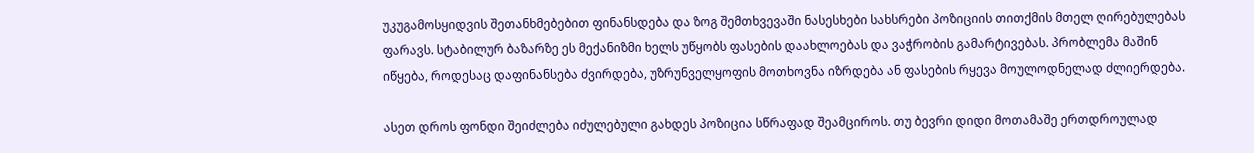უკუგამოსყიდვის შეთანხმებებით ფინანსდება და ზოგ შემთხვევაში ნასესხები სახსრები პოზიციის თითქმის მთელ ღირებულებას ფარავს. სტაბილურ ბაზარზე ეს მექანიზმი ხელს უწყობს ფასების დაახლოებას და ვაჭრობის გამარტივებას. პრობლემა მაშინ იწყება, როდესაც დაფინანსება ძვირდება, უზრუნველყოფის მოთხოვნა იზრდება ან ფასების რყევა მოულოდნელად ძლიერდება.

ასეთ დროს ფონდი შეიძლება იძულებული გახდეს პოზიცია სწრაფად შეამციროს. თუ ბევრი დიდი მოთამაშე ერთდროულად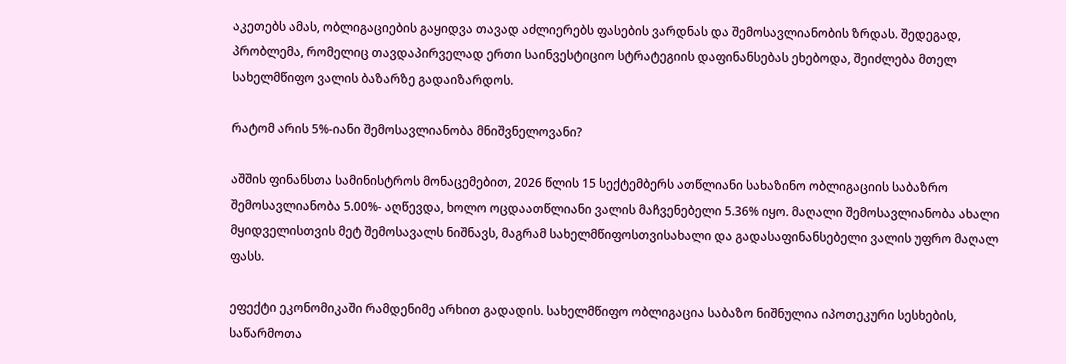აკეთებს ამას, ობლიგაციების გაყიდვა თავად აძლიერებს ფასების ვარდნას და შემოსავლიანობის ზრდას. შედეგად, პრობლემა, რომელიც თავდაპირველად ერთი საინვესტიციო სტრატეგიის დაფინანსებას ეხებოდა, შეიძლება მთელ სახელმწიფო ვალის ბაზარზე გადაიზარდოს.

რატომ არის 5%-იანი შემოსავლიანობა მნიშვნელოვანი?

აშშის ფინანსთა სამინისტროს მონაცემებით, 2026 წლის 15 სექტემბერს ათწლიანი სახაზინო ობლიგაციის საბაზრო შემოსავლიანობა 5.00%- აღწევდა, ხოლო ოცდაათწლიანი ვალის მაჩვენებელი 5.36% იყო. მაღალი შემოსავლიანობა ახალი მყიდველისთვის მეტ შემოსავალს ნიშნავს, მაგრამ სახელმწიფოსთვისახალი და გადასაფინანსებელი ვალის უფრო მაღალ ფასს.

ეფექტი ეკონომიკაში რამდენიმე არხით გადადის. სახელმწიფო ობლიგაცია საბაზო ნიშნულია იპოთეკური სესხების, საწარმოთა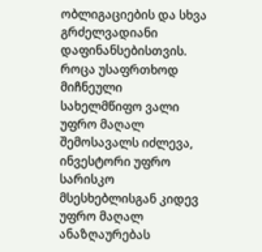ობლიგაციების და სხვა გრძელვადიანი დაფინანსებისთვის. როცა უსაფრთხოდ მიჩნეული სახელმწიფო ვალი უფრო მაღალ შემოსავალს იძლევა, ინვესტორი უფრო სარისკო მსესხებლისგან კიდევ უფრო მაღალ ანაზღაურებას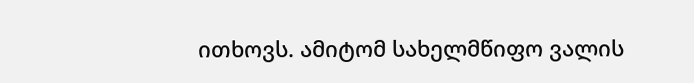ითხოვს. ამიტომ სახელმწიფო ვალის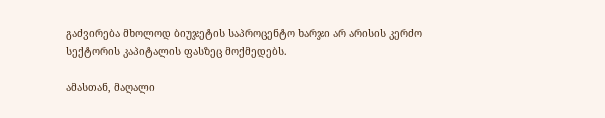გაძვირება მხოლოდ ბიუჯეტის საპროცენტო ხარჯი არ არისის კერძო სექტორის კაპიტალის ფასზეც მოქმედებს.

ამასთან, მაღალი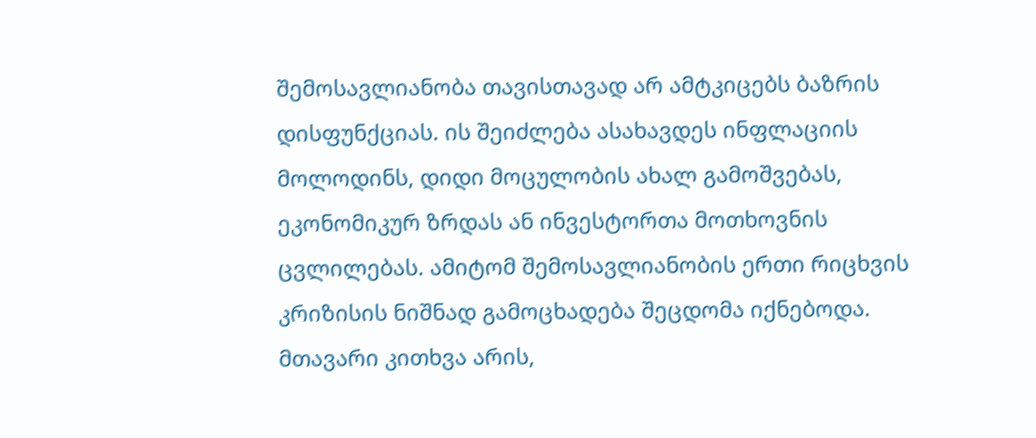შემოსავლიანობა თავისთავად არ ამტკიცებს ბაზრის დისფუნქციას. ის შეიძლება ასახავდეს ინფლაციის მოლოდინს, დიდი მოცულობის ახალ გამოშვებას, ეკონომიკურ ზრდას ან ინვესტორთა მოთხოვნის ცვლილებას. ამიტომ შემოსავლიანობის ერთი რიცხვის კრიზისის ნიშნად გამოცხადება შეცდომა იქნებოდა. მთავარი კითხვა არის,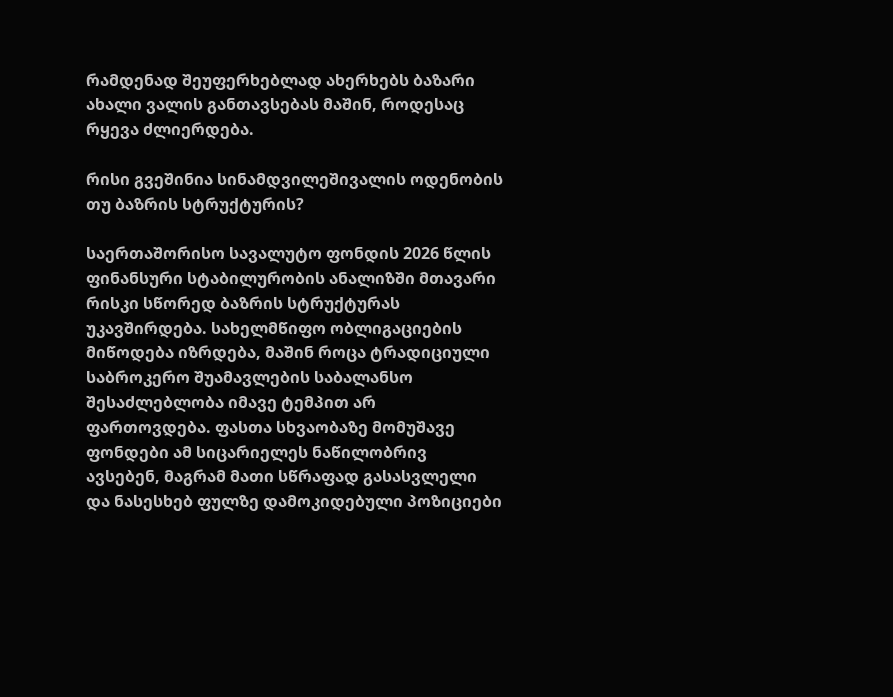რამდენად შეუფერხებლად ახერხებს ბაზარი ახალი ვალის განთავსებას მაშინ, როდესაც რყევა ძლიერდება.

რისი გვეშინია სინამდვილეშივალის ოდენობის თუ ბაზრის სტრუქტურის?

საერთაშორისო სავალუტო ფონდის 2026 წლის ფინანსური სტაბილურობის ანალიზში მთავარი რისკი სწორედ ბაზრის სტრუქტურას უკავშირდება. სახელმწიფო ობლიგაციების მიწოდება იზრდება, მაშინ როცა ტრადიციული საბროკერო შუამავლების საბალანსო შესაძლებლობა იმავე ტემპით არ ფართოვდება. ფასთა სხვაობაზე მომუშავე ფონდები ამ სიცარიელეს ნაწილობრივ ავსებენ, მაგრამ მათი სწრაფად გასასვლელი და ნასესხებ ფულზე დამოკიდებული პოზიციები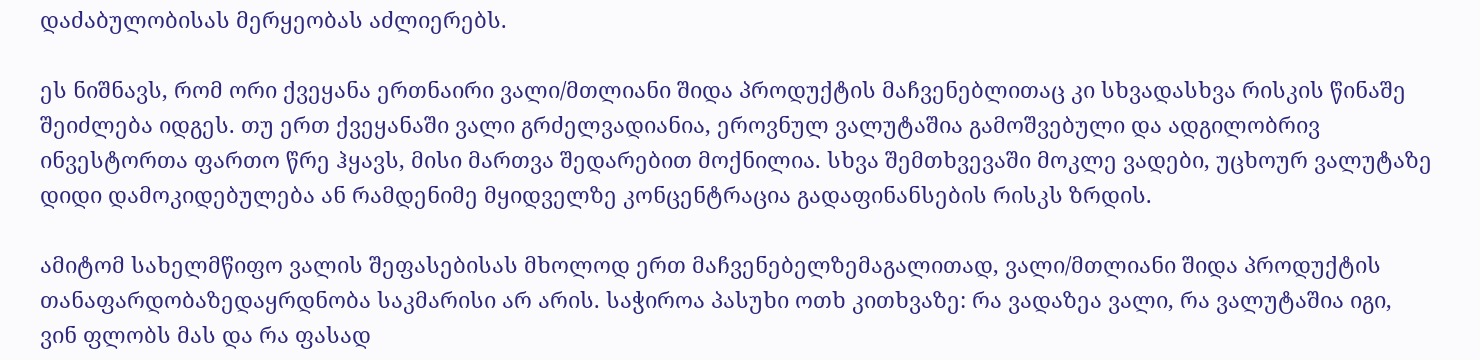დაძაბულობისას მერყეობას აძლიერებს.

ეს ნიშნავს, რომ ორი ქვეყანა ერთნაირი ვალი/მთლიანი შიდა პროდუქტის მაჩვენებლითაც კი სხვადასხვა რისკის წინაშე შეიძლება იდგეს. თუ ერთ ქვეყანაში ვალი გრძელვადიანია, ეროვნულ ვალუტაშია გამოშვებული და ადგილობრივ ინვესტორთა ფართო წრე ჰყავს, მისი მართვა შედარებით მოქნილია. სხვა შემთხვევაში მოკლე ვადები, უცხოურ ვალუტაზე დიდი დამოკიდებულება ან რამდენიმე მყიდველზე კონცენტრაცია გადაფინანსების რისკს ზრდის.

ამიტომ სახელმწიფო ვალის შეფასებისას მხოლოდ ერთ მაჩვენებელზემაგალითად, ვალი/მთლიანი შიდა პროდუქტის თანაფარდობაზედაყრდნობა საკმარისი არ არის. საჭიროა პასუხი ოთხ კითხვაზე: რა ვადაზეა ვალი, რა ვალუტაშია იგი, ვინ ფლობს მას და რა ფასად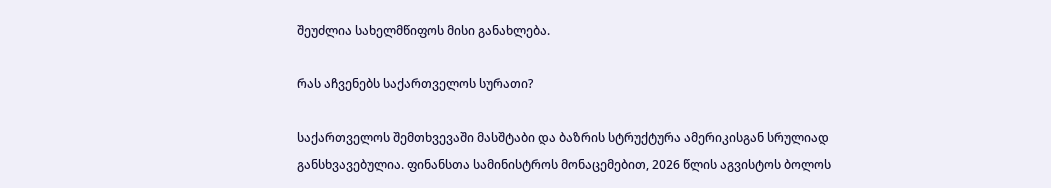შეუძლია სახელმწიფოს მისი განახლება.

რას აჩვენებს საქართველოს სურათი?

საქართველოს შემთხვევაში მასშტაბი და ბაზრის სტრუქტურა ამერიკისგან სრულიად განსხვავებულია. ფინანსთა სამინისტროს მონაცემებით, 2026 წლის აგვისტოს ბოლოს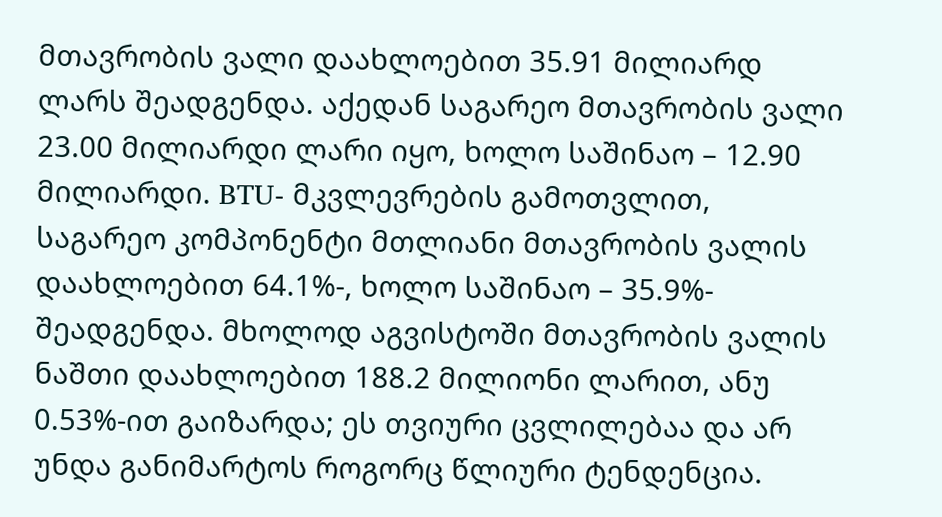მთავრობის ვალი დაახლოებით 35.91 მილიარდ ლარს შეადგენდა. აქედან საგარეო მთავრობის ვალი 23.00 მილიარდი ლარი იყო, ხოლო საშინაო – 12.90 მილიარდი. BTU- მკვლევრების გამოთვლით, საგარეო კომპონენტი მთლიანი მთავრობის ვალის დაახლოებით 64.1%-, ხოლო საშინაო – 35.9%- შეადგენდა. მხოლოდ აგვისტოში მთავრობის ვალის ნაშთი დაახლოებით 188.2 მილიონი ლარით, ანუ 0.53%-ით გაიზარდა; ეს თვიური ცვლილებაა და არ უნდა განიმარტოს როგორც წლიური ტენდენცია.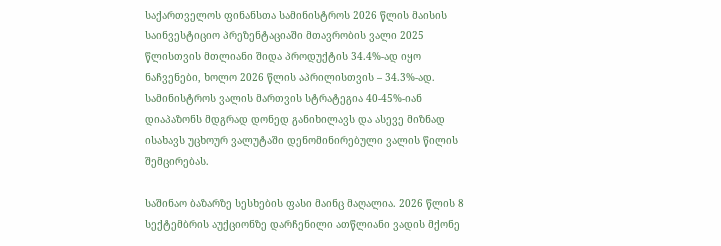საქართველოს ფინანსთა სამინისტროს 2026 წლის მაისის საინვესტიციო პრეზენტაციაში მთავრობის ვალი 2025 წლისთვის მთლიანი შიდა პროდუქტის 34.4%-ად იყო ნაჩვენები, ხოლო 2026 წლის აპრილისთვის – 34.3%-ად. სამინისტროს ვალის მართვის სტრატეგია 40-45%-იან დიაპაზონს მდგრად დონედ განიხილავს და ასევე მიზნად ისახავს უცხოურ ვალუტაში დენომინირებული ვალის წილის შემცირებას.

საშინაო ბაზარზე სესხების ფასი მაინც მაღალია. 2026 წლის 8 სექტემბრის აუქციონზე დარჩენილი ათწლიანი ვადის მქონე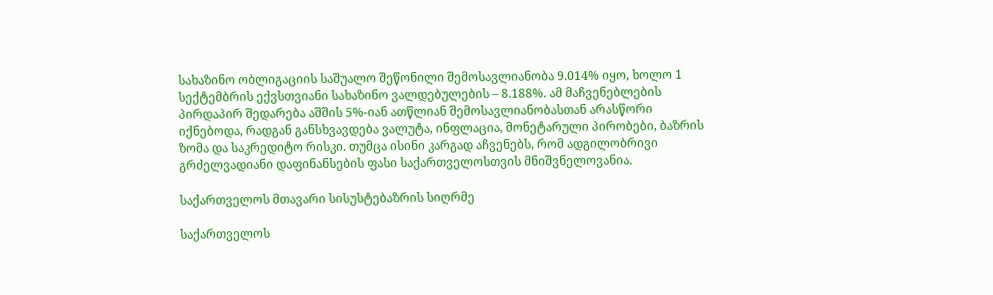სახაზინო ობლიგაციის საშუალო შეწონილი შემოსავლიანობა 9.014% იყო, ხოლო 1 სექტემბრის ექვსთვიანი სახაზინო ვალდებულების – 8.188%. ამ მაჩვენებლების პირდაპირ შედარება აშშის 5%-იან ათწლიან შემოსავლიანობასთან არასწორი იქნებოდა, რადგან განსხვავდება ვალუტა, ინფლაცია, მონეტარული პირობები, ბაზრის ზომა და საკრედიტო რისკი. თუმცა ისინი კარგად აჩვენებს, რომ ადგილობრივი გრძელვადიანი დაფინანსების ფასი საქართველოსთვის მნიშვნელოვანია.

საქართველოს მთავარი სისუსტებაზრის სიღრმე

საქართველოს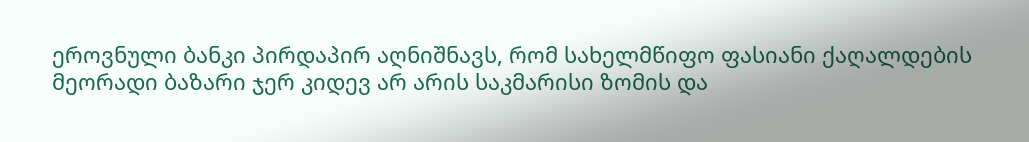ეროვნული ბანკი პირდაპირ აღნიშნავს, რომ სახელმწიფო ფასიანი ქაღალდების მეორადი ბაზარი ჯერ კიდევ არ არის საკმარისი ზომის და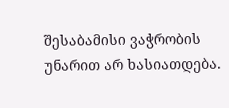შესაბამისი ვაჭრობის უნარით არ ხასიათდება.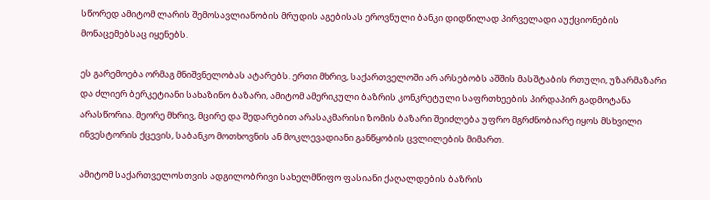სწორედ ამიტომ ლარის შემოსავლიანობის მრუდის აგებისას ეროვნული ბანკი დიდწილად პირველადი აუქციონების მონაცემებსაც იყენებს.

ეს გარემოება ორმაგ მნიშვნელობას ატარებს. ერთი მხრივ, საქართველოში არ არსებობს აშშის მასშტაბის რთული, უზარმაზარი და ძლიერ ბერკეტიანი სახაზინო ბაზარი, ამიტომ ამერიკული ბაზრის კონკრეტული საფრთხეების პირდაპირ გადმოტანა არასწორია. მეორე მხრივ, მცირე და შედარებით არასაკმარისი ზომის ბაზარი შეიძლება უფრო მგრძნობიარე იყოს მსხვილი ინვესტორის ქცევის, საბანკო მოთხოვნის ან მოკლევადიანი განწყობის ცვლილების მიმართ.

ამიტომ საქართველოსთვის ადგილობრივი სახელმწიფო ფასიანი ქაღალდების ბაზრის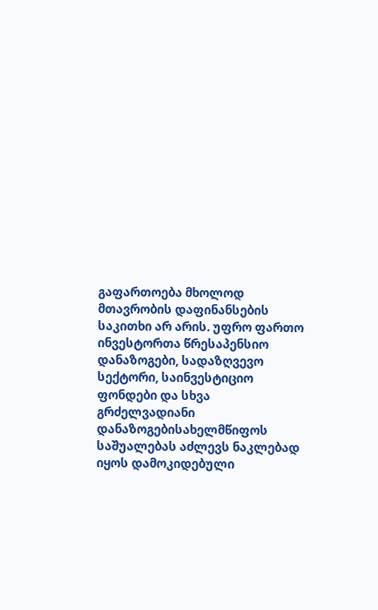გაფართოება მხოლოდ მთავრობის დაფინანსების საკითხი არ არის. უფრო ფართო ინვესტორთა წრესაპენსიო დანაზოგები, სადაზღვევო სექტორი, საინვესტიციო ფონდები და სხვა გრძელვადიანი დანაზოგებისახელმწიფოს საშუალებას აძლევს ნაკლებად იყოს დამოკიდებული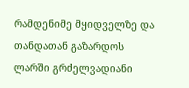რამდენიმე მყიდველზე და თანდათან გაზარდოს ლარში გრძელვადიანი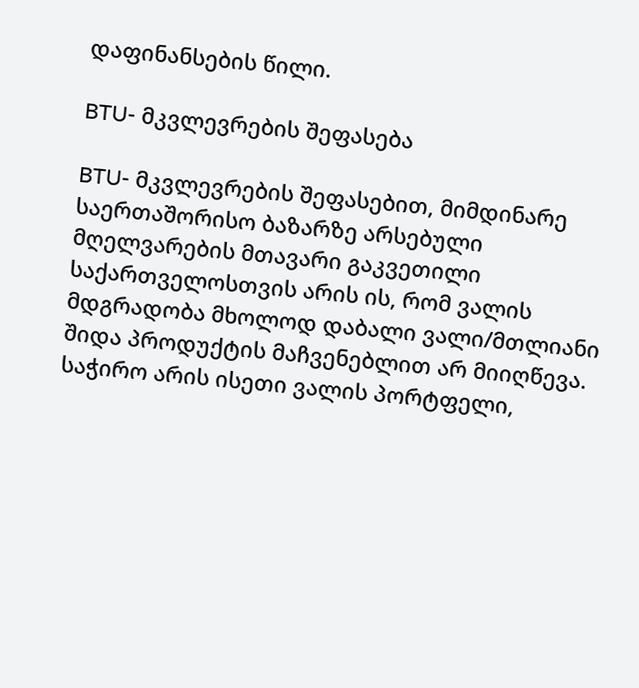დაფინანსების წილი.

BTU- მკვლევრების შეფასება

BTU- მკვლევრების შეფასებით, მიმდინარე საერთაშორისო ბაზარზე არსებული მღელვარების მთავარი გაკვეთილი საქართველოსთვის არის ის, რომ ვალის მდგრადობა მხოლოდ დაბალი ვალი/მთლიანი შიდა პროდუქტის მაჩვენებლით არ მიიღწევა. საჭირო არის ისეთი ვალის პორტფელი,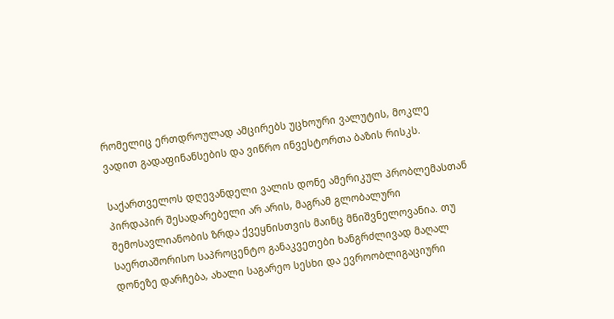რომელიც ერთდროულად ამცირებს უცხოური ვალუტის, მოკლე ვადით გადაფინანსების და ვიწრო ინვესტორთა ბაზის რისკს.

საქართველოს დღევანდელი ვალის დონე ამერიკულ პრობლემასთან პირდაპირ შესადარებელი არ არის, მაგრამ გლობალური შემოსავლიანობის ზრდა ქვეყნისთვის მაინც მნიშვნელოვანია. თუ საერთაშორისო საპროცენტო განაკვეთები ხანგრძლივად მაღალ დონეზე დარჩება, ახალი საგარეო სესხი და ევროობლიგაციური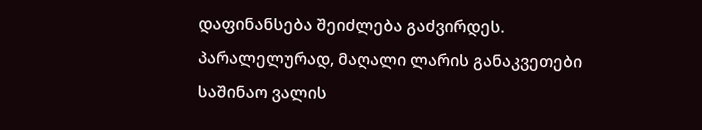დაფინანსება შეიძლება გაძვირდეს. პარალელურად, მაღალი ლარის განაკვეთები საშინაო ვალის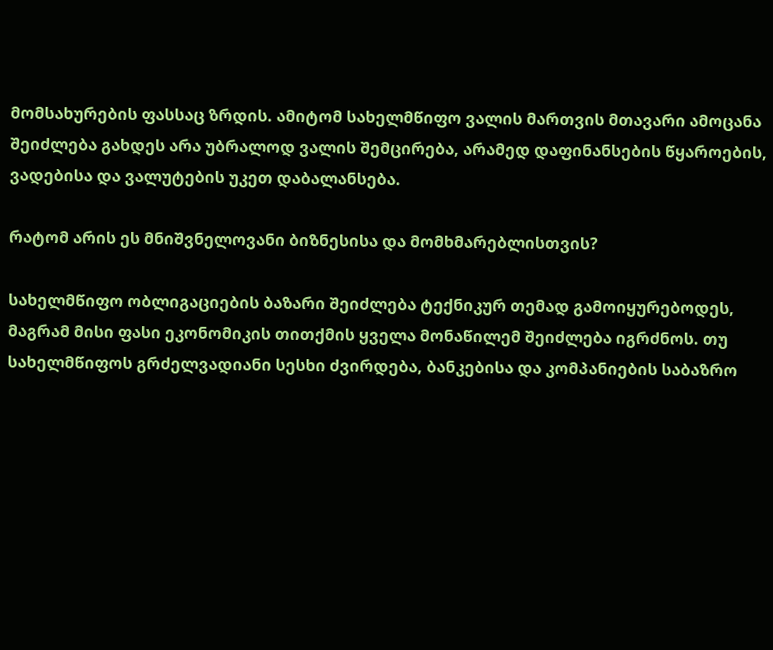მომსახურების ფასსაც ზრდის. ამიტომ სახელმწიფო ვალის მართვის მთავარი ამოცანა შეიძლება გახდეს არა უბრალოდ ვალის შემცირება, არამედ დაფინანსების წყაროების, ვადებისა და ვალუტების უკეთ დაბალანსება.

რატომ არის ეს მნიშვნელოვანი ბიზნესისა და მომხმარებლისთვის?

სახელმწიფო ობლიგაციების ბაზარი შეიძლება ტექნიკურ თემად გამოიყურებოდეს, მაგრამ მისი ფასი ეკონომიკის თითქმის ყველა მონაწილემ შეიძლება იგრძნოს. თუ სახელმწიფოს გრძელვადიანი სესხი ძვირდება, ბანკებისა და კომპანიების საბაზრო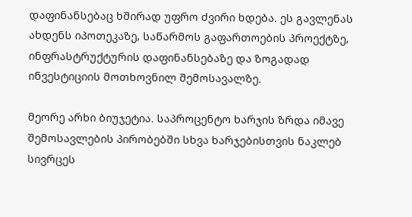დაფინანსებაც ხშირად უფრო ძვირი ხდება. ეს გავლენას ახდენს იპოთეკაზე, საწარმოს გაფართოების პროექტზე, ინფრასტრუქტურის დაფინანსებაზე და ზოგადად ინვესტიციის მოთხოვნილ შემოსავალზე.

მეორე არხი ბიუჯეტია. საპროცენტო ხარჯის ზრდა იმავე შემოსავლების პირობებში სხვა ხარჯებისთვის ნაკლებ სივრცეს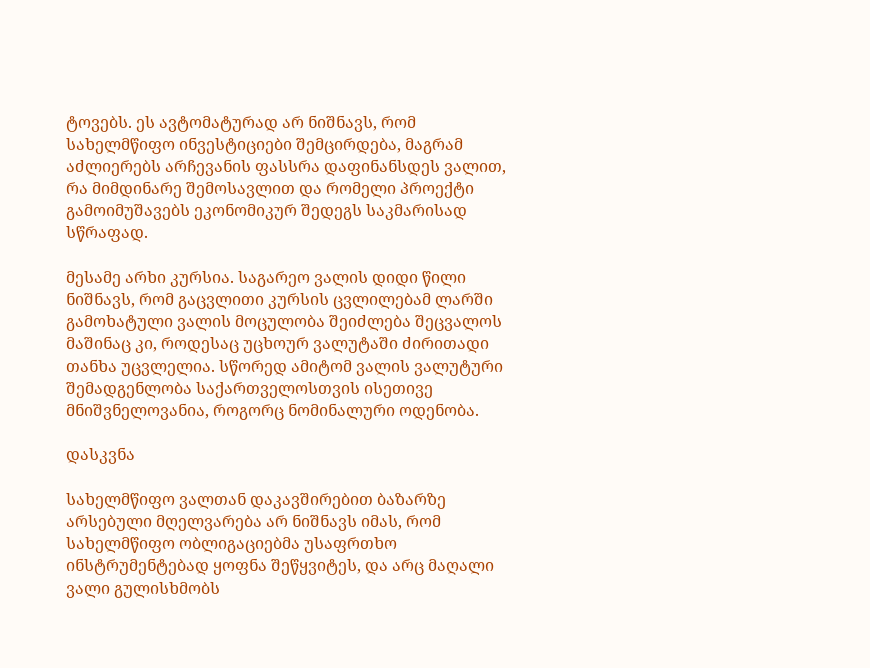ტოვებს. ეს ავტომატურად არ ნიშნავს, რომ სახელმწიფო ინვესტიციები შემცირდება, მაგრამ აძლიერებს არჩევანის ფასსრა დაფინანსდეს ვალით, რა მიმდინარე შემოსავლით და რომელი პროექტი გამოიმუშავებს ეკონომიკურ შედეგს საკმარისად სწრაფად.

მესამე არხი კურსია. საგარეო ვალის დიდი წილი ნიშნავს, რომ გაცვლითი კურსის ცვლილებამ ლარში გამოხატული ვალის მოცულობა შეიძლება შეცვალოს მაშინაც კი, როდესაც უცხოურ ვალუტაში ძირითადი თანხა უცვლელია. სწორედ ამიტომ ვალის ვალუტური შემადგენლობა საქართველოსთვის ისეთივე მნიშვნელოვანია, როგორც ნომინალური ოდენობა.

დასკვნა

სახელმწიფო ვალთან დაკავშირებით ბაზარზე არსებული მღელვარება არ ნიშნავს იმას, რომ სახელმწიფო ობლიგაციებმა უსაფრთხო ინსტრუმენტებად ყოფნა შეწყვიტეს, და არც მაღალი ვალი გულისხმობს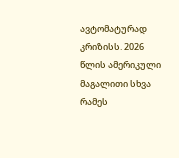ავტომატურად კრიზისს. 2026 წლის ამერიკული მაგალითი სხვა რამეს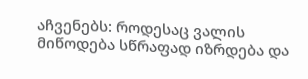აჩვენებს: როდესაც ვალის მიწოდება სწრაფად იზრდება და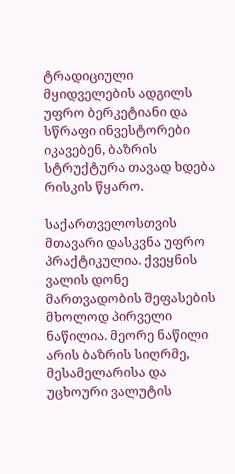ტრადიციული მყიდველების ადგილს უფრო ბერკეტიანი და სწრაფი ინვესტორები იკავებენ, ბაზრის სტრუქტურა თავად ხდება რისკის წყარო.

საქართველოსთვის მთავარი დასკვნა უფრო პრაქტიკულია. ქვეყნის ვალის დონე მართვადობის შეფასების მხოლოდ პირველი ნაწილია. მეორე ნაწილი არის ბაზრის სიღრმე, მესამელარისა და უცხოური ვალუტის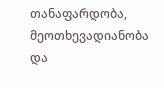თანაფარდობა, მეოთხევადიანობა და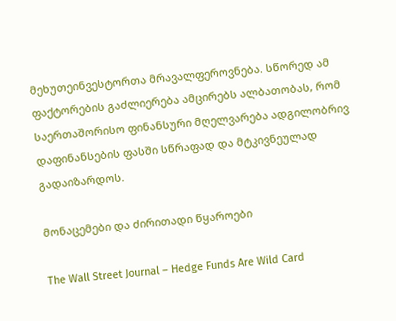მეხუთეინვესტორთა მრავალფეროვნება. სწორედ ამ ფაქტორების გაძლიერება ამცირებს ალბათობას, რომ საერთაშორისო ფინანსური მღელვარება ადგილობრივ დაფინანსების ფასში სწრაფად და მტკივნეულად გადაიზარდოს.

მონაცემები და ძირითადი წყაროები

The Wall Street Journal – Hedge Funds Are Wild Card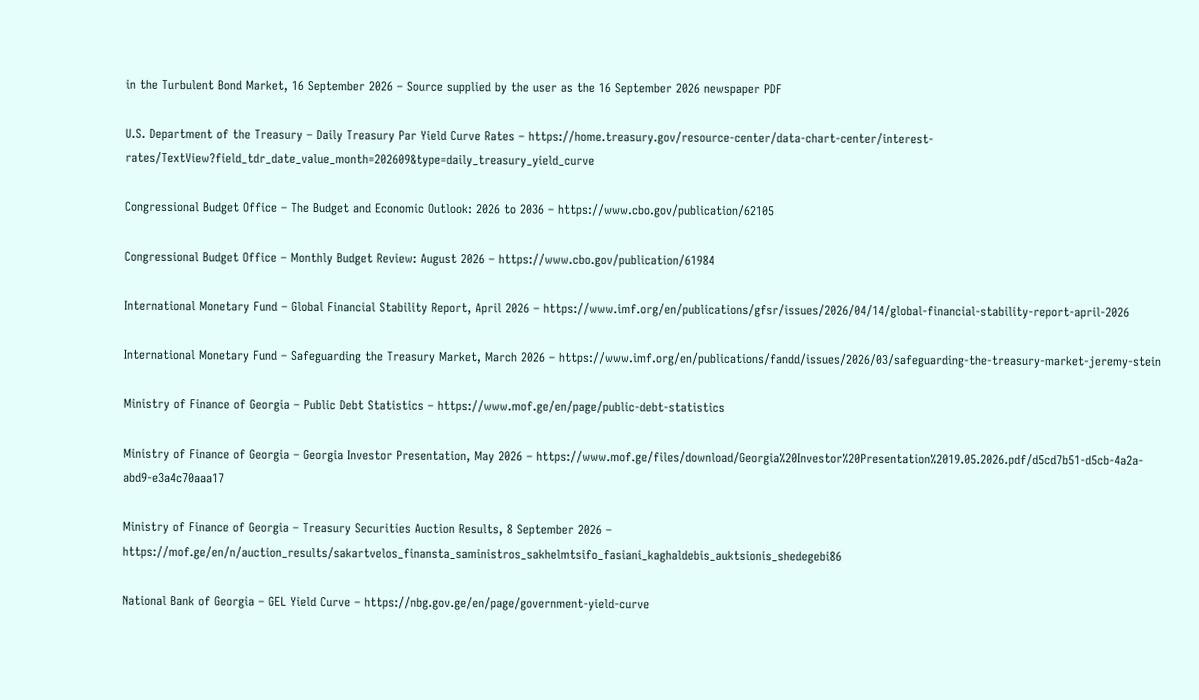in the Turbulent Bond Market, 16 September 2026 – Source supplied by the user as the 16 September 2026 newspaper PDF

U.S. Department of the Treasury – Daily Treasury Par Yield Curve Rates – https://home.treasury.gov/resource-center/data-chart-center/interest-rates/TextView?field_tdr_date_value_month=202609&type=daily_treasury_yield_curve

Congressional Budget Office – The Budget and Economic Outlook: 2026 to 2036 – https://www.cbo.gov/publication/62105

Congressional Budget Office – Monthly Budget Review: August 2026 – https://www.cbo.gov/publication/61984

International Monetary Fund – Global Financial Stability Report, April 2026 – https://www.imf.org/en/publications/gfsr/issues/2026/04/14/global-financial-stability-report-april-2026

International Monetary Fund – Safeguarding the Treasury Market, March 2026 – https://www.imf.org/en/publications/fandd/issues/2026/03/safeguarding-the-treasury-market-jeremy-stein

Ministry of Finance of Georgia – Public Debt Statistics – https://www.mof.ge/en/page/public-debt-statistics

Ministry of Finance of Georgia – Georgia Investor Presentation, May 2026 – https://www.mof.ge/files/download/Georgia%20Investor%20Presentation%2019.05.2026.pdf/d5cd7b51-d5cb-4a2a-abd9-e3a4c70aaa17

Ministry of Finance of Georgia – Treasury Securities Auction Results, 8 September 2026 – https://mof.ge/en/n/auction_results/sakartvelos_finansta_saministros_sakhelmtsifo_fasiani_kaghaldebis_auktsionis_shedegebi86

National Bank of Georgia – GEL Yield Curve – https://nbg.gov.ge/en/page/government-yield-curve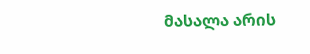მასალა არის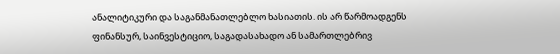ანალიტიკური და საგანმანათლებლო ხასიათის. ის არ წარმოადგენს ფინანსურ, საინვესტიციო, საგადასახადო ან სამართლებრივ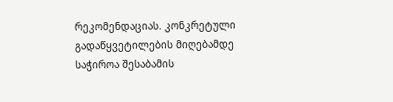რეკომენდაციას. კონკრეტული გადაწყვეტილების მიღებამდე საჭიროა შესაბამის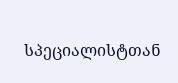სპეციალისტთან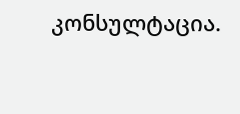კონსულტაცია.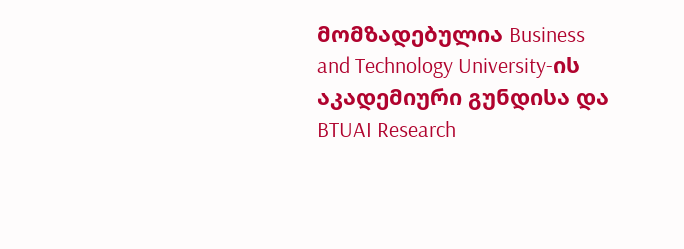მომზადებულია Business and Technology University-ის აკადემიური გუნდისა და BTUAI Research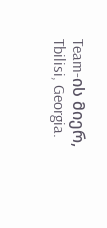Team-ის მიერ, Tbilisi, Georgia.